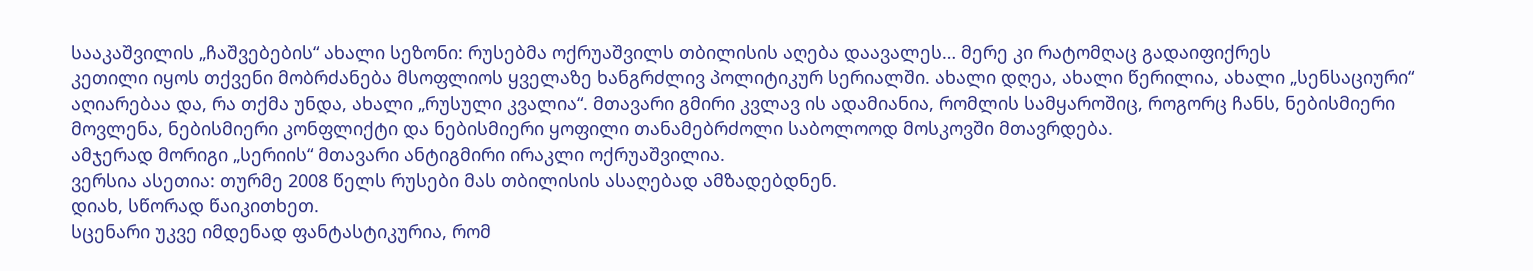სააკაშვილის „ჩაშვებების“ ახალი სეზონი: რუსებმა ოქრუაშვილს თბილისის აღება დაავალეს… მერე კი რატომღაც გადაიფიქრეს
კეთილი იყოს თქვენი მობრძანება მსოფლიოს ყველაზე ხანგრძლივ პოლიტიკურ სერიალში. ახალი დღეა, ახალი წერილია, ახალი „სენსაციური“ აღიარებაა და, რა თქმა უნდა, ახალი „რუსული კვალია“. მთავარი გმირი კვლავ ის ადამიანია, რომლის სამყაროშიც, როგორც ჩანს, ნებისმიერი მოვლენა, ნებისმიერი კონფლიქტი და ნებისმიერი ყოფილი თანამებრძოლი საბოლოოდ მოსკოვში მთავრდება.
ამჯერად მორიგი „სერიის“ მთავარი ანტიგმირი ირაკლი ოქრუაშვილია.
ვერსია ასეთია: თურმე 2008 წელს რუსები მას თბილისის ასაღებად ამზადებდნენ.
დიახ, სწორად წაიკითხეთ.
სცენარი უკვე იმდენად ფანტასტიკურია, რომ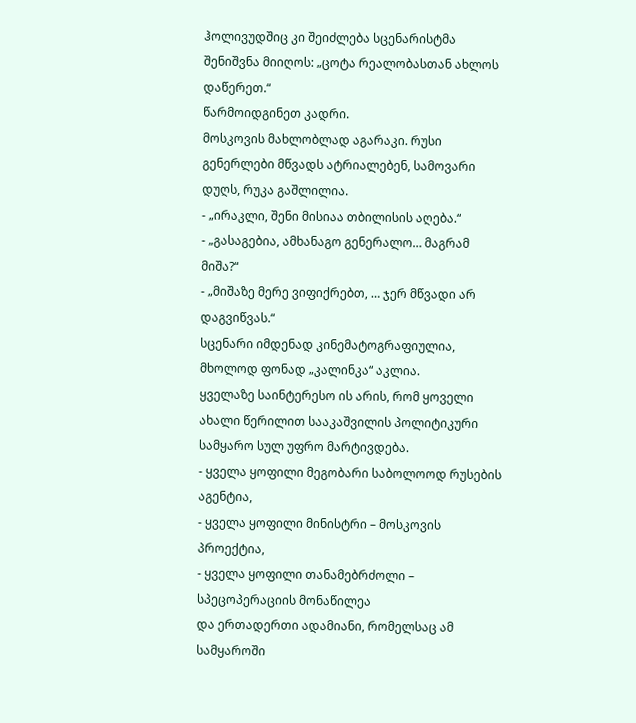ჰოლივუდშიც კი შეიძლება სცენარისტმა შენიშვნა მიიღოს: „ცოტა რეალობასთან ახლოს დაწერეთ.“
წარმოიდგინეთ კადრი.
მოსკოვის მახლობლად აგარაკი. რუსი გენერლები მწვადს ატრიალებენ, სამოვარი დუღს, რუკა გაშლილია.
- „ირაკლი, შენი მისიაა თბილისის აღება.“
- „გასაგებია, ამხანაგო გენერალო… მაგრამ მიშა?“
- „მიშაზე მერე ვიფიქრებთ, … ჯერ მწვადი არ დაგვიწვას.“
სცენარი იმდენად კინემატოგრაფიულია, მხოლოდ ფონად „კალინკა“ აკლია.
ყველაზე საინტერესო ის არის, რომ ყოველი ახალი წერილით სააკაშვილის პოლიტიკური სამყარო სულ უფრო მარტივდება.
- ყველა ყოფილი მეგობარი საბოლოოდ რუსების აგენტია,
- ყველა ყოფილი მინისტრი – მოსკოვის პროექტია,
- ყველა ყოფილი თანამებრძოლი – სპეცოპერაციის მონაწილეა
და ერთადერთი ადამიანი, რომელსაც ამ სამყაროში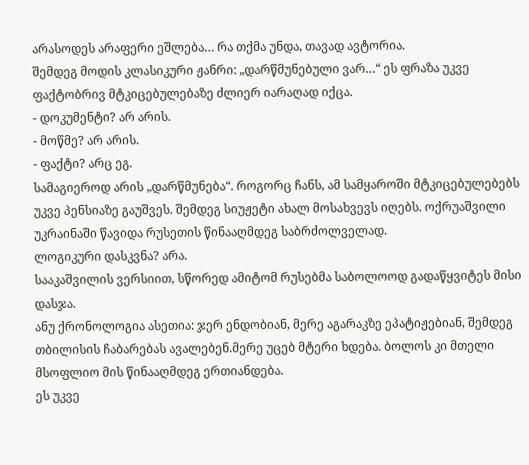არასოდეს არაფერი ეშლება… რა თქმა უნდა, თავად ავტორია.
შემდეგ მოდის კლასიკური ჟანრი: „დარწმუნებული ვარ…“ ეს ფრაზა უკვე ფაქტობრივ მტკიცებულებაზე ძლიერ იარაღად იქცა.
- დოკუმენტი? არ არის.
- მოწმე? არ არის.
- ფაქტი? არც ეგ.
სამაგიეროდ არის „დარწმუნება“. როგორც ჩანს, ამ სამყაროში მტკიცებულებებს უკვე პენსიაზე გაუშვეს. შემდეგ სიუჟეტი ახალ მოსახვევს იღებს. ოქრუაშვილი უკრაინაში წავიდა რუსეთის წინააღმდეგ საბრძოლველად.
ლოგიკური დასკვნა? არა.
სააკაშვილის ვერსიით, სწორედ ამიტომ რუსებმა საბოლოოდ გადაწყვიტეს მისი დასჯა.
ანუ ქრონოლოგია ასეთია: ჯერ ენდობიან, მერე აგარაკზე ეპატიჟებიან, შემდეგ თბილისის ჩაბარებას ავალებენ.მერე უცებ მტერი ხდება. ბოლოს კი მთელი მსოფლიო მის წინააღმდეგ ერთიანდება.
ეს უკვე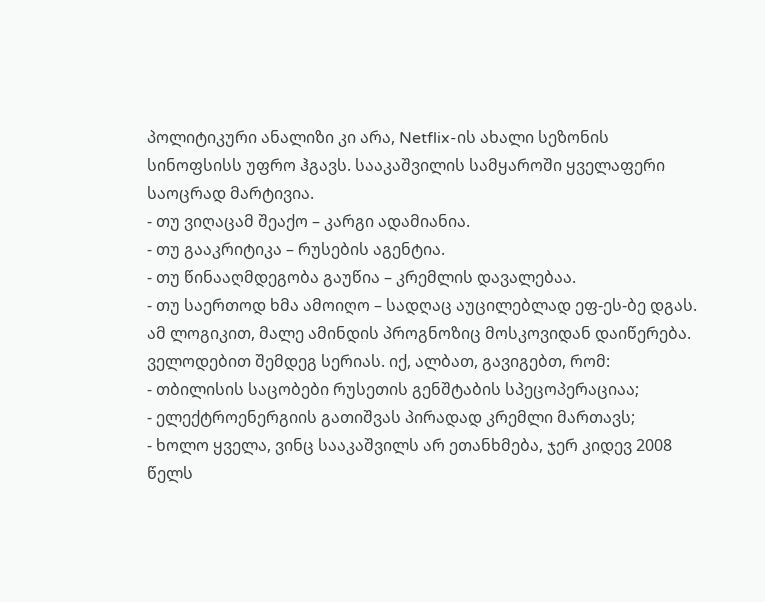პოლიტიკური ანალიზი კი არა, Netflix-ის ახალი სეზონის სინოფსისს უფრო ჰგავს. სააკაშვილის სამყაროში ყველაფერი საოცრად მარტივია.
- თუ ვიღაცამ შეაქო – კარგი ადამიანია.
- თუ გააკრიტიკა – რუსების აგენტია.
- თუ წინააღმდეგობა გაუწია – კრემლის დავალებაა.
- თუ საერთოდ ხმა ამოიღო – სადღაც აუცილებლად ეფ-ეს-ბე დგას.
ამ ლოგიკით, მალე ამინდის პროგნოზიც მოსკოვიდან დაიწერება.
ველოდებით შემდეგ სერიას. იქ, ალბათ, გავიგებთ, რომ:
- თბილისის საცობები რუსეთის გენშტაბის სპეცოპერაციაა;
- ელექტროენერგიის გათიშვას პირადად კრემლი მართავს;
- ხოლო ყველა, ვინც სააკაშვილს არ ეთანხმება, ჯერ კიდევ 2008 წელს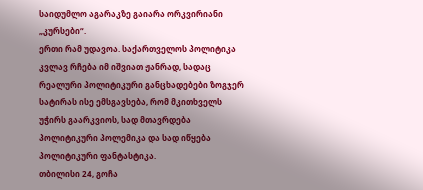საიდუმლო აგარაკზე გაიარა ორკვირიანი „კურსები“.
ერთი რამ უდავოა. საქართველოს პოლიტიკა კვლავ რჩება იმ იშვიათ ჟანრად, სადაც რეალური პოლიტიკური განცხადებები ზოგჯერ სატირას ისე ემსგავსება, რომ მკითხველს უჭირს გაარკვიოს, სად მთავრდება პოლიტიკური პოლემიკა და სად იწყება პოლიტიკური ფანტასტიკა.
თბილისი 24, გოჩა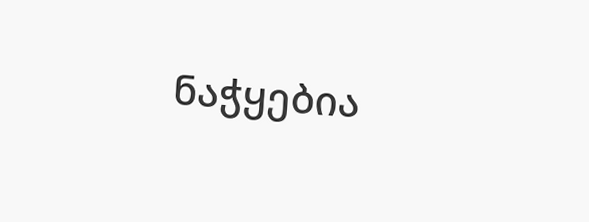ნაჭყებია